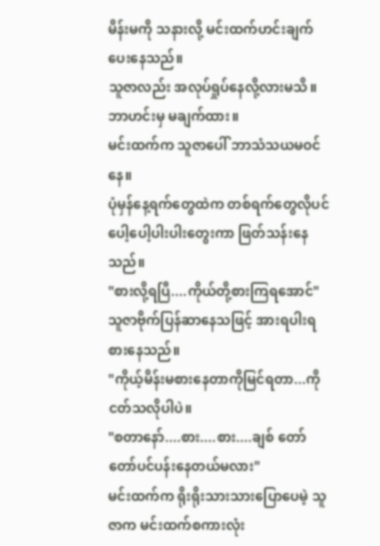မိန်းမကို သနားလို့ မင်းထက်ဟင်းချက်ပေးနေသည်။
သူဇာလည်း အလုပ်ရှုပ်နေလို့လားမသိ။ ဘာဟင်းမှ မချက်ထား။
မင်းထက်က သူဇာပေါ် ဘာသံသယမဝင်နေ။
ပုံမှန်နေ့ရက်တွေထဲက တစ်ရက်တွေလိုပင် ပေါ့ပေါ့ပါးပါးတွေးကာ ဖြတ်သန်းနေသည်။
"စားလို့ရပြီ....ကိုယ်တို့စားကြရအောင်"
သူဇာဗိုက်ပြန်ဆာနေသဖြင့် အားရပါးရစားနေသည်။
"ကိုယ့်မိန်းမစားနေတာကိုမြင်ရတာ...ကိုငတ်သလိုပါပဲ။
"စတာနော်....စား....စား....ချစ် တော်တော်ပင်ပန်းနေတယ်မလား"
မင်းထက်က ရိုးရိုးသားသားပြောပေမဲ့ သူဇာက မင်းထက်စကားလုံး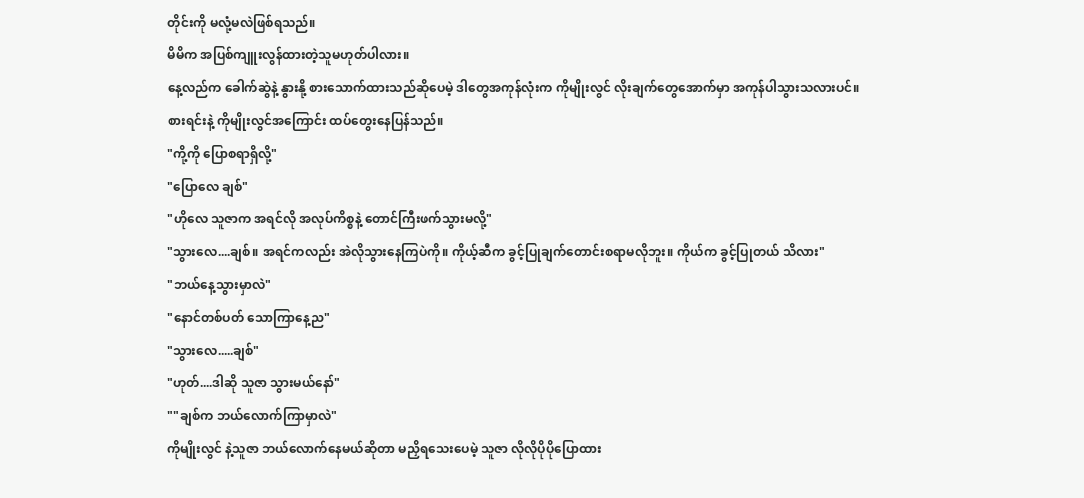တိုင်းကို မလုံ့မလဲဖြစ်ရသည်။
မိမိက အပြစ်ကျူးလွန်ထားတဲ့သူမဟုတ်ပါလား။
နေ့လည်က ခေါက်ဆွဲနဲ့ နွားနို့ စားသောက်ထားသည်ဆိုပေမဲ့ ဒါတွေအကုန်လုံးက ကိုမျိုးလွင် လိုးချက်တွေအောက်မှာ အကုန်ပါသွားသလားပင်။
စားရင်းနဲ့ ကိုမျိုးလွင်အကြောင်း ထပ်တွေးနေပြန်သည်။
"ကို့ကို ပြောစရာရှိလို့"
"ပြောလေ ချစ်"
"ဟိုလေ သူဇာက အရင်လို အလုပ်ကိစ္စနဲ့ တောင်ကြီးဖက်သွားမလို့"
"သွားလေ....ချစ်။ အရင်ကလည်း အဲလိုသွားနေကြပဲကို။ ကိုယ့်ဆီက ခွင့်ပြုချက်တောင်းစရာမလိုဘူး။ ကိုယ်က ခွင့်ပြုတယ် သိလား"
"ဘယ်နေ့သွားမှာလဲ"
"နောင်တစ်ပတ် သောကြာနေ့ည"
"သွားလေ.....ချစ်"
"ဟုတ်....ဒါဆို သူဇာ သွားမယ်နော်"
""ချစ်က ဘယ်လောက်ကြာမှာလဲ"
ကိုမျိုးလွင် နဲ့သူဇာ ဘယ်လောက်နေမယ်ဆိုတာ မညှိရသေးပေမဲ့ သူဇာ လိုလိုပိုပိုပြောထား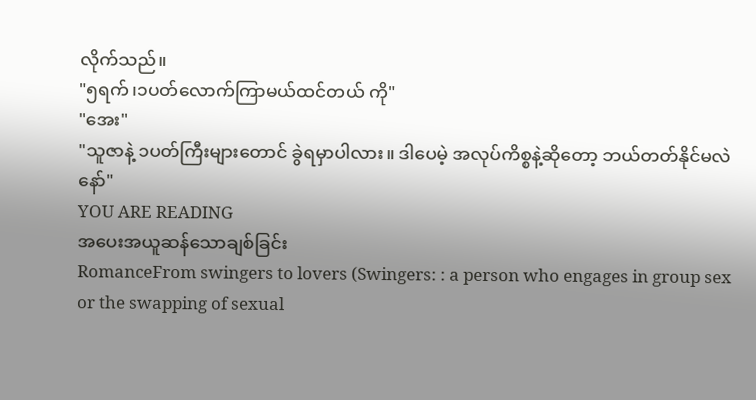လိုက်သည်။
"၅ရက်၊၁ပတ်လောက်ကြာမယ်ထင်တယ် ကို"
"အေး"
"သူဇာနဲ့ ၁ပတ်ကြီးများတောင် ခွဲရမှာပါလား။ ဒါပေမဲ့ အလုပ်ကိစ္စနဲ့ဆိုတော့ ဘယ်တတ်နိုင်မလဲနော်"
YOU ARE READING
အပေးအယူဆန်သောချစ်ခြင်း
RomanceFrom swingers to lovers (Swingers: : a person who engages in group sex or the swapping of sexual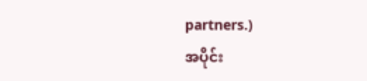partners.)
အပိုင်း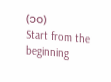(၁၀)
Start from the beginning